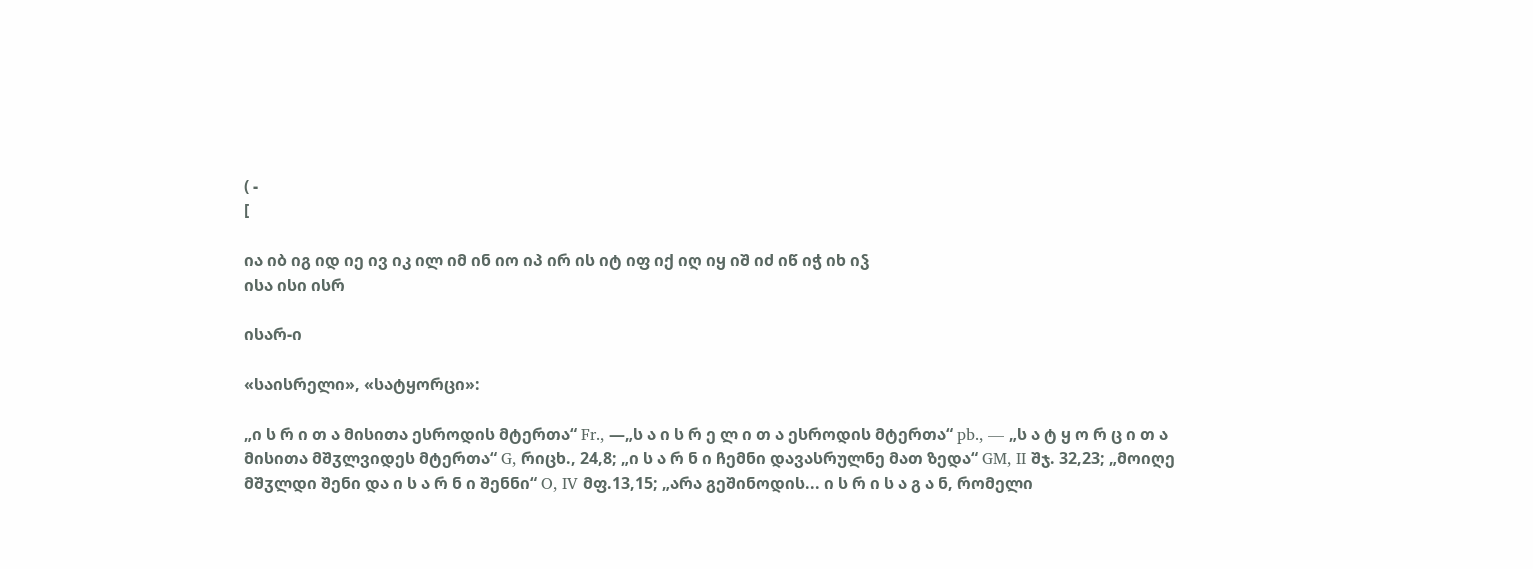( -
[

ია იბ იგ იდ იე ივ იკ ილ იმ ინ იო იპ ირ ის იტ იფ იქ იღ იყ იშ იძ იწ იჭ იხ იჴ
ისა ისი ისრ

ისარ-ი

«საისრელი», «სატყორცი»:

„ი ს რ ი თ ა მისითა ესროდის მტერთა“ Fr., —„ს ა ი ს რ ე ლ ი თ ა ესროდის მტერთა“ pb., — „ს ა ტ ყ ო რ ც ი თ ა
მისითა მშჳლვიდეს მტერთა“ G, რიცხ., 24,8; „ი ს ა რ ნ ი ჩემნი დავასრულნე მათ ზედა“ GM, II შჯ. 32,23; „მოიღე
მშჳლდი შენი და ი ს ა რ ნ ი შენნი“ O, IV მფ.13,15; „არა გეშინოდის... ი ს რ ი ს ა გ ა ნ, რომელი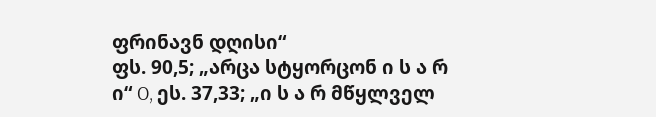ფრინავნ დღისი“
ფს. 90,5; „არცა სტყორცონ ი ს ა რ ი“ O, ეს. 37,33; „ი ს ა რ მწყლველ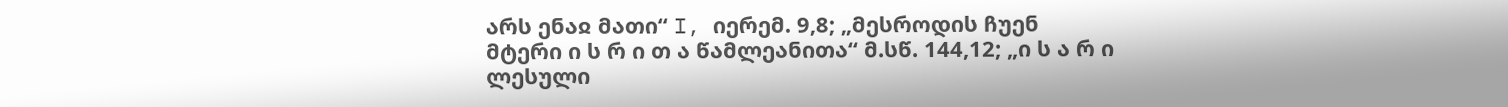არს ენაჲ მათი“ I, იერემ. 9,8; „მესროდის ჩუენ
მტერი ი ს რ ი თ ა წამლეანითა“ მ.სწ. 144,12; „ი ს ა რ ი ლესული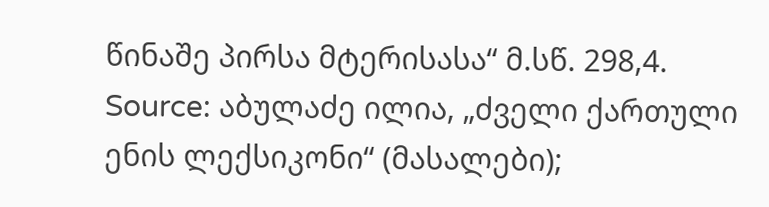წინაშე პირსა მტერისასა“ მ.სწ. 298,4.
Source: აბულაძე ილია, „ძველი ქართული ენის ლექსიკონი“ (მასალები);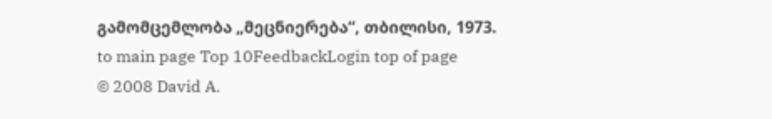გამომცემლობა „მეცნიერება“, თბილისი, 1973.
to main page Top 10FeedbackLogin top of page
© 2008 David A.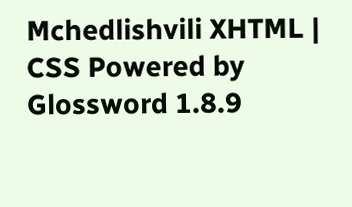Mchedlishvili XHTML | CSS Powered by Glossword 1.8.9